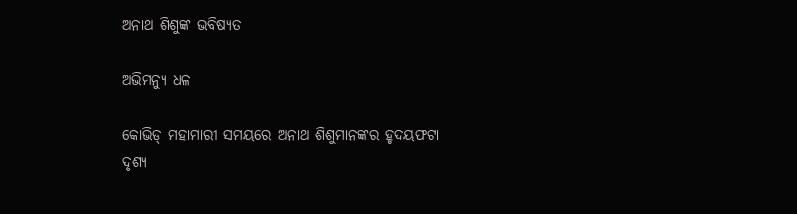ଅନାଥ ଶିଶୁଙ୍କ ଭବିଷ୍ୟତ

ଅଭିମନ୍ୟୁ ଧଳ

କୋଭିଡ୍‌ ମହାମାରୀ ସମୟରେ ଅନାଥ ଶିଶୁମାନଙ୍କର ହୃଦୟଫଟା ଦୃଶ୍ୟ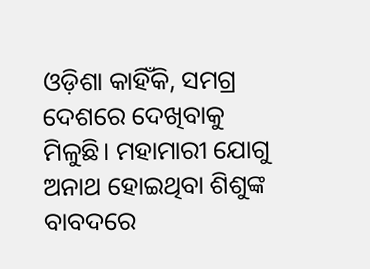ଓଡ଼ିଶା କାହିଁକି, ସମଗ୍ର ଦେଶରେ ଦେଖିବାକୁ ମିଳୁଛି। ମହାମାରୀ ଯୋଗୁ ଅନାଥ ହୋଇଥିବା ଶିଶୁଙ୍କ ବାବଦରେ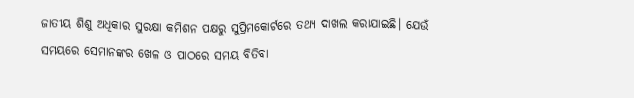ଜାତୀୟ ଶିଶୁ ଅଧିକାର ସୁରକ୍ଷା କମିଶନ ପକ୍ଷରୁ ସୁପ୍ରିମକୋର୍ଟରେ ତଥ୍ୟ ଦାଖଲ କରାଯାଇଛି। ଯେଉଁ ସମୟରେ ସେମାନଙ୍କର ଖେଳ ଓ ପାଠରେ ସମୟ ବିତିବା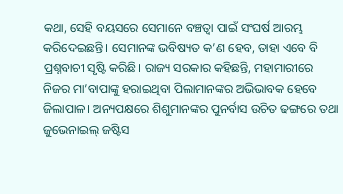କଥା, ସେହି ବୟସରେ ସେମାନେ ବଞ୍ଚତ୍ବା ପାଇଁ ସଂଘର୍ଷ ଆରମ୍ଭ କରିଦେଇଛନ୍ତି। ସେମାନଙ୍କ ଭବିଷ୍ୟତ କ’ଣ ହେବ, ତାହା ଏବେ ବି ପ୍ରଶ୍ନବାଚୀ ସୃଷ୍ଟି କରିଛି। ରାଜ୍ୟ ସରକାର କହିଛନ୍ତି, ମହାମାରୀରେ ନିଜର ମା’ବାପାଙ୍କୁ ହରାଇଥିବା ପିଲାମାନଙ୍କର ଅଭିଭାବକ ହେବେ ଜିଲାପାଳ। ଅନ୍ୟପକ୍ଷରେ ଶିଶୁମାନଙ୍କର ପୁନର୍ବାସ ଉଚିତ ଢଙ୍ଗରେ ତଥା ଜୁଭେନାଇଲ୍‌ ଜଷ୍ଟିସ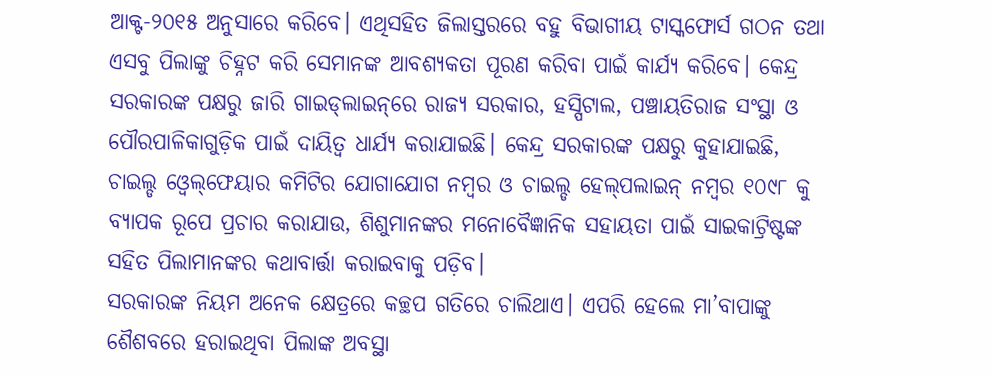ଆକ୍ଟ-୨୦୧୫ ଅନୁସାରେ କରିବେ। ଏଥିସହିତ ଜିଲାସ୍ତରରେ ବହୁ ବିଭାଗୀୟ ଟାସ୍କଫୋର୍ସ ଗଠନ ତଥା ଏସବୁ ପିଲାଙ୍କୁ ଚିହ୍ନଟ କରି ସେମାନଙ୍କ ଆବଶ୍ୟକତା ପୂରଣ କରିବା ପାଇଁ କାର୍ଯ୍ୟ କରିବେ। କେନ୍ଦ୍ର ସରକାରଙ୍କ ପକ୍ଷରୁ ଜାରି ଗାଇଡ୍‌ଲାଇନ୍‌ରେ ରାଜ୍ୟ ସରକାର, ହସ୍ପିଟାଲ, ପଞ୍ଚାୟତିରାଜ ସଂସ୍ଥା ଓ ପୌରପାଳିକାଗୁଡ଼ିକ ପାଇଁ ଦାୟିତ୍ୱ ଧାର୍ଯ୍ୟ କରାଯାଇଛି। କେନ୍ଦ୍ର ସରକାରଙ୍କ ପକ୍ଷରୁ କୁହାଯାଇଛି, ଚାଇଲ୍ଡ ଓ୍ବେଲ୍‌ଫେୟାର କମିଟିର ଯୋଗାଯୋଗ ନମ୍ବର ଓ ଚାଇଲ୍ଡ ହେଲ୍‌ପଲାଇନ୍‌ ନମ୍ବର ୧୦୯୮ କୁ ବ୍ୟାପକ ରୂପେ ପ୍ରଚାର କରାଯାଉ, ଶିଶୁମାନଙ୍କର ମନୋବୈଜ୍ଞାନିକ ସହାୟତା ପାଇଁ ସାଇକାଟ୍ରିଷ୍ଟଙ୍କ ସହିତ ପିଲାମାନଙ୍କର କଥାବାର୍ତ୍ତା କରାଇବାକୁ ପଡ଼ିବ।
ସରକାରଙ୍କ ନିୟମ ଅନେକ କ୍ଷେତ୍ରରେ କଚ୍ଛପ ଗତିରେ ଚାଲିଥାଏ। ଏପରି ହେଲେ ମା’ବାପାଙ୍କୁ ଶୈଶବରେ ହରାଇଥିବା ପିଲାଙ୍କ ଅବସ୍ଥା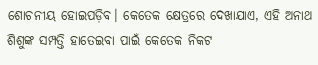ଶୋଚନୀୟ ହୋଇପଡ଼ିବ। କେତେକ କ୍ଷେତ୍ରରେ ଦେଖାଯାଏ, ଏହି ଅନାଥ ଶିଶୁଙ୍କ ସମ୍ପତ୍ତି ହାତେଇବା ପାଇଁ କେତେକ ନିକଟ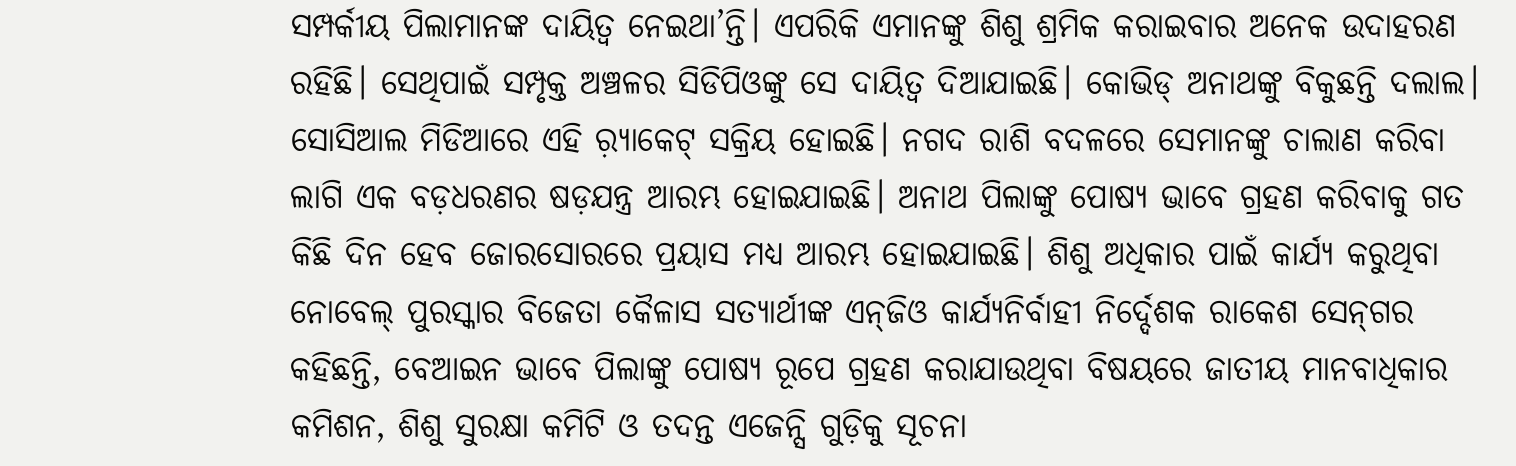ସମ୍ପର୍କୀୟ ପିଲାମାନଙ୍କ ଦାୟିତ୍ୱ ନେଇଥା’ନ୍ତି। ଏପରିକି ଏମାନଙ୍କୁ ଶିଶୁ ଶ୍ରମିକ କରାଇବାର ଅନେକ ଉଦାହରଣ ରହିଛି। ସେଥିପାଇଁ ସମ୍ପୃକ୍ତ ଅଞ୍ଚଳର ସିଡିପିଓଙ୍କୁ ସେ ଦାୟିତ୍ୱ ଦିଆଯାଇଛି। କୋଭିଡ୍‌ ଅନାଥଙ୍କୁ ବିକୁଛନ୍ତି ଦଲାଲ। ସୋସିଆଲ ମିଡିଆରେ ଏହି ର଼୍ୟାକେଟ୍‌ ସକ୍ରିୟ ହୋଇଛି। ନଗଦ ରାଶି ବଦଳରେ ସେମାନଙ୍କୁ ଚାଲାଣ କରିବା ଲାଗି ଏକ ବଡ଼ଧରଣର ଷଡ଼ଯନ୍ତ୍ର ଆରମ୍ଭ ହୋଇଯାଇଛି। ଅନାଥ ପିଲାଙ୍କୁ ପୋଷ୍ୟ ଭାବେ ଗ୍ରହଣ କରିବାକୁ ଗତ କିଛି ଦିନ ହେବ ଜୋରସୋରରେ ପ୍ରୟାସ ମଧ୍ୟ ଆରମ୍ଭ ହୋଇଯାଇଛି। ଶିଶୁ ଅଧିକାର ପାଇଁ କାର୍ଯ୍ୟ କରୁଥିବା ନୋବେଲ୍‌ ପୁରସ୍କାର ବିଜେତା କୈଳାସ ସତ୍ୟାର୍ଥୀଙ୍କ ଏନ୍‌ଜିଓ କାର୍ଯ୍ୟନିର୍ବାହୀ ନିର୍ଦ୍ଦେଶକ ରାକେଶ ସେନ୍‌ଗର କହିଛନ୍ତି, ବେଆଇନ ଭାବେ ପିଲାଙ୍କୁ ପୋଷ୍ୟ ରୂପେ ଗ୍ରହଣ କରାଯାଉଥିବା ବିଷୟରେ ଜାତୀୟ ମାନବାଧିକାର କମିଶନ, ଶିଶୁ ସୁରକ୍ଷା କମିଟି ଓ ତଦନ୍ତ ଏଜେନ୍ସି ଗୁଡ଼ିକୁ ସୂଚନା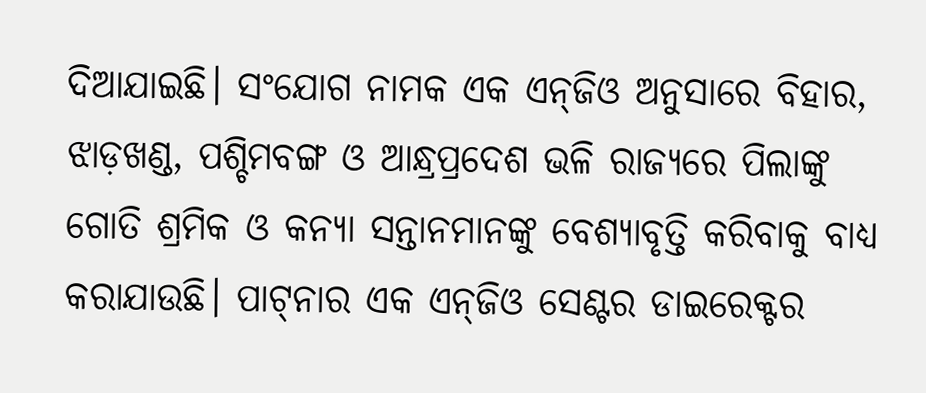ଦିଆଯାଇଛି। ସଂଯୋଗ ନାମକ ଏକ ଏନ୍‌ଜିଓ ଅନୁସାରେ ବିହାର, ଝାଡ଼ଖଣ୍ଡ, ପଶ୍ଚିମବଙ୍ଗ ଓ ଆନ୍ଧ୍ରପ୍ରଦେଶ ଭଳି ରାଜ୍ୟରେ ପିଲାଙ୍କୁ ଗୋତି ଶ୍ରମିକ ଓ କନ୍ୟା ସନ୍ତାନମାନଙ୍କୁ ବେଶ୍ୟାବୃତ୍ତି କରିବାକୁ ବାଧ୍ୟ କରାଯାଉଛି। ପାଟ୍‌ନାର ଏକ ଏନ୍‌ଜିଓ ସେଣ୍ଟର ଡାଇରେକ୍ଟର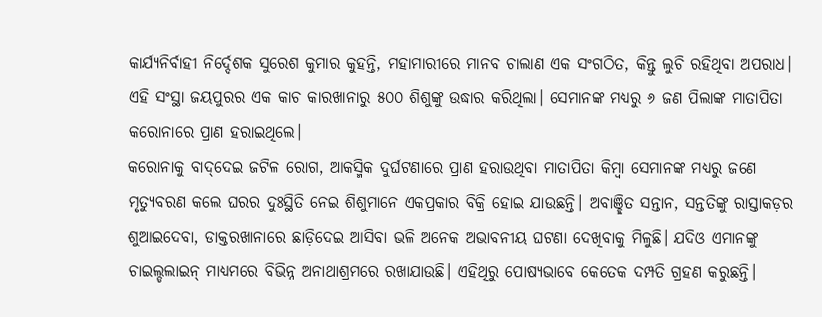କାର୍ଯ୍ୟନିର୍ବାହୀ ନିର୍ଦ୍ଦେଶକ ସୁରେଶ କୁମାର କୁହନ୍ତି, ମହାମାରୀରେ ମାନବ ଚାଲାଣ ଏକ ସଂଗଠିତ, କିନ୍ତୁ ଲୁଚି ରହିଥିବା ଅପରାଧ। ଏହି ସଂସ୍ଥା ଜୟପୁରର ଏକ କାଚ କାରଖାନାରୁ ୫୦୦ ଶିଶୁଙ୍କୁ ଉଦ୍ଧାର କରିଥିଲା। ସେମାନଙ୍କ ମଧ୍ୟରୁ ୬ ଜଣ ପିଲାଙ୍କ ମାତାପିତା କରୋନାରେ ପ୍ରାଣ ହରାଇଥିଲେ।
କରୋନାକୁ ବାଦ୍‌ଦେଇ ଜଟିଳ ରୋଗ, ଆକସ୍ମିକ ଦୁର୍ଘଟଣାରେ ପ୍ରାଣ ହରାଉଥିବା ମାତାପିତା କିମ୍ବା ସେମାନଙ୍କ ମଧ୍ୟରୁ ଜଣେ ମୃତ୍ୟୁବରଣ କଲେ ଘରର ଦୁଃସ୍ଥିତି ନେଇ ଶିଶୁମାନେ ଏକପ୍ରକାର ବିକ୍ରି ହୋଇ ଯାଉଛନ୍ତି। ଅବାଞ୍ଛିତ ସନ୍ତାନ, ସନ୍ତତିଙ୍କୁ ରାସ୍ତାକଡ଼ର ଶୁଆଇଦେବା, ଡାକ୍ତରଖାନାରେ ଛାଡ଼ିଦେଇ ଆସିବା ଭଳି ଅନେକ ଅଭାବନୀୟ ଘଟଣା ଦେଖିବାକୁ ମିଳୁଛି। ଯଦିଓ ଏମାନଙ୍କୁ ଚାଇଲ୍ଡଲାଇନ୍‌ ମାଧ୍ୟମରେ ବିଭିନ୍ନ ଅନାଥାଶ୍ରମରେ ରଖାଯାଉଛି। ଏହିଥିରୁ ପୋଷ୍ୟଭାବେ କେତେକ ଦମ୍ପତି ଗ୍ରହଣ କରୁଛନ୍ତି।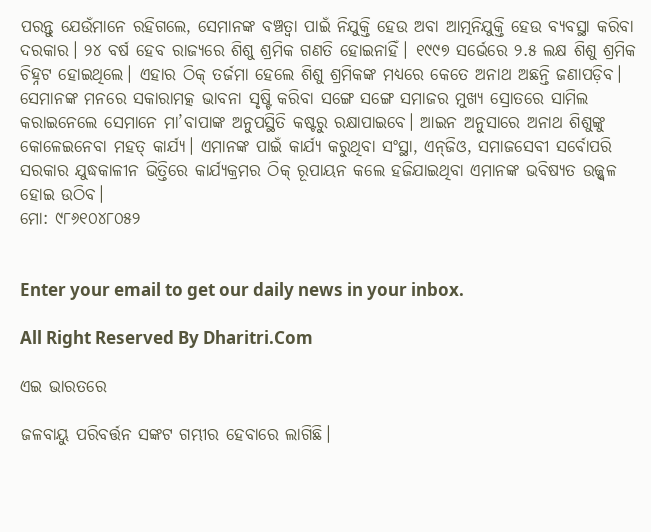ପରନ୍ତୁ ଯେଉଁମାନେ ରହିଗଲେ, ସେମାନଙ୍କ ବଞ୍ଚତ୍ବା ପାଇଁ ନିଯୁକ୍ତି ହେଉ ଅବା ଆତ୍ମନିଯୁକ୍ତି ହେଉ ବ୍ୟବସ୍ଥା କରିବା ଦରକାର। ୨୪ ବର୍ଷ ହେବ ରାଜ୍ୟରେ ଶିଶୁ ଶ୍ରମିକ ଗଣତି ହୋଇନାହିଁ। ୧୯୯୭ ସର୍ଭେରେ ୨.୫ ଲକ୍ଷ ଶିଶୁ ଶ୍ରମିକ ଚିହ୍ନଟ ହୋଇଥିଲେ। ଏହାର ଠିକ୍‌ ତର୍ଜମା ହେଲେ ଶିଶୁ ଶ୍ରମିକଙ୍କ ମଧ୍ୟରେ କେତେ ଅନାଥ ଅଛନ୍ତି ଜଣାପଡ଼ିବ। ସେମାନଙ୍କ ମନରେ ସକାରାମତ୍କ ଭାବନା ସୃଷ୍ଟି କରିବା ସଙ୍ଗେ ସଙ୍ଗେ ସମାଜର ମୁଖ୍ୟ ସ୍ରୋତରେ ସାମିଲ କରାଇନେଲେ ସେମାନେ ମା’ବାପାଙ୍କ ଅନୁପସ୍ଥିତି କଷ୍ଟରୁ ରକ୍ଷାପାଇବେ। ଆଇନ ଅନୁସାରେ ଅନାଥ ଶିଶୁଙ୍କୁ କୋଳେଇନେବା ମହତ୍‌ କାର୍ଯ୍ୟ। ଏମାନଙ୍କ ପାଇଁ କାର୍ଯ୍ୟ କରୁଥିବା ସଂସ୍ଥା, ଏନ୍‌ଜିଓ, ସମାଜସେବୀ ସର୍ବୋପରି ସରକାର ଯୁଦ୍ଧକାଳୀନ ଭିତ୍ତିରେ କାର୍ଯ୍ୟକ୍ରମର ଠିକ୍‌ ରୂପାୟନ କଲେ ହଜିଯାଇଥିବା ଏମାନଙ୍କ ଭବିଷ୍ୟତ ଉଜ୍ଜ୍ୱଳ ହୋଇ ଉଠିବ।
ମୋ: ୯୮୬୧୦୪୮୦୫୨


Enter your email to get our daily news in your inbox.

All Right Reserved By Dharitri.Com

ଏଇ ଭାରତରେ

ଜଳବାୟୁ ପରିବର୍ତ୍ତନ ସଙ୍କଟ ଗମ୍ଭୀର ହେବାରେ ଲାଗିଛି।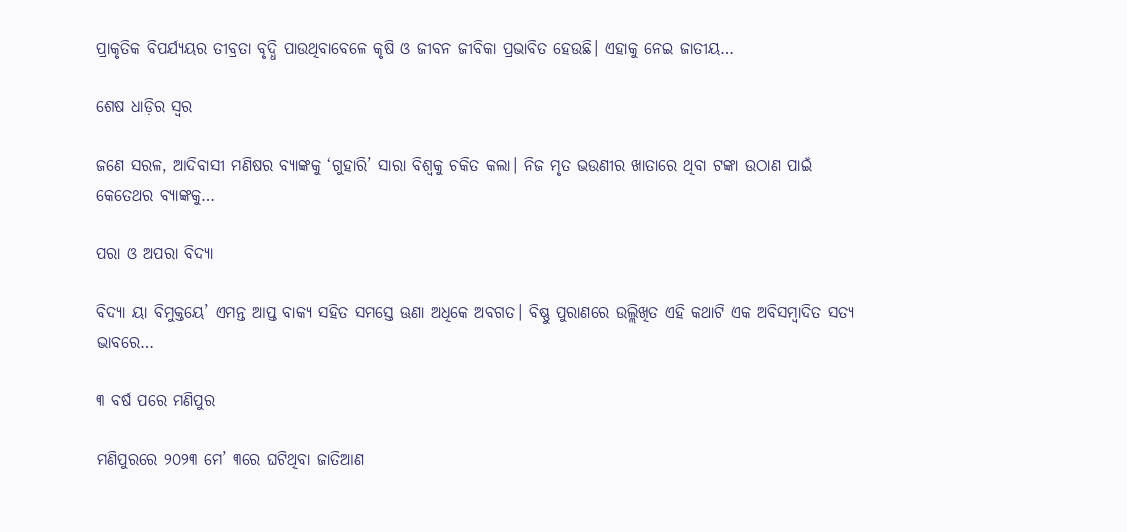ପ୍ରାକୃତିକ ବିପର୍ଯ୍ୟୟର ତୀବ୍ରତା ବୃଦ୍ଧି ପାଉଥିବାବେଳେ କୃଷି ଓ ଜୀବନ ଜୀବିକା ପ୍ରଭାବିତ ହେଉଛି। ଏହାକୁ ନେଇ ଜାତୀୟ…

ଶେଷ ଧାଡ଼ିର ସ୍ବର

ଜଣେ ସରଳ, ଆଦିବାସୀ ମଣିଷର ବ୍ୟାଙ୍କକୁ ‘ଗୁହାରି’ ସାରା ବିଶ୍ୱକୁ ଚକିତ କଲା। ନିଜ ମୃତ ଭଉଣୀର ଖାତାରେ ଥିବା ଟଙ୍କା ଉଠାଣ ପାଇଁ କେତେଥର ବ୍ୟାଙ୍କକୁ…

ପରା ଓ ଅପରା ବିଦ୍ୟା

ବିଦ୍ୟା ୟା ବିମୁକ୍ତୟେ’ ଏମନ୍ତ ଆପ୍ତ ବାକ୍ୟ ସହିତ ସମସ୍ତେ ଊଣା ଅଧିକେ ଅବଗତ। ବିଷ୍ଣୁ ପୁରାଣରେ ଉଲ୍ଲିଖିତ ଏହି କଥାଟି ଏକ ଅବିସମ୍ବାଦିତ ସତ୍ୟ ଭାବରେ…

୩ ବର୍ଷ ପରେ ମଣିପୁର

ମଣିପୁରରେ ୨୦୨୩ ମେ’ ୩ରେ ଘଟିଥିବା ଜାତିଆଣ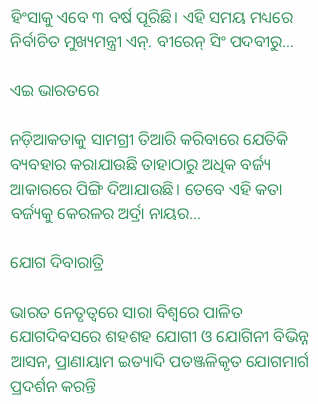ହିଂସାକୁ ଏବେ ୩ ବର୍ଷ ପୂରିଛି। ଏହି ସମୟ ମଧ୍ୟରେ ନିର୍ବାଚିତ ମୁଖ୍ୟମନ୍ତ୍ରୀ ଏନ୍‌. ବୀରେନ୍‌ ସିଂ ପଦବୀରୁ…

ଏଇ ଭାରତରେ

ନଡ଼ିଆକତାକୁ ସାମଗ୍ରୀ ତିଆରି କରିବାରେ ଯେତିକି ବ୍ୟବହାର କରାଯାଉଛି ତାହାଠାରୁ ଅଧିକ ବର୍ଜ୍ୟ ଆକାରରେ ପିଙ୍ଗି ଦିଆଯାଉଛି। ତେବେ ଏହି କତା ବର୍ଜ୍ୟକୁ କେରଳର ଅର୍ଦ୍ରା ନାୟର…

ଯୋଗ ଦିବାରାତ୍ରି

ଭାରତ ନେତୃତ୍ୱରେ ସାରା ବିଶ୍ୱରେ ପାଳିତ ଯୋଗଦିବସରେ ଶହଶହ ଯୋଗୀ ଓ ଯୋଗିନୀ ବିଭିନ୍ନ ଆସନ, ପ୍ରାଣାୟାମ ଇତ୍ୟାଦି ପତଞ୍ଜଳିକୃତ ଯୋଗମାର୍ଗ ପ୍ରଦର୍ଶନ କରନ୍ତି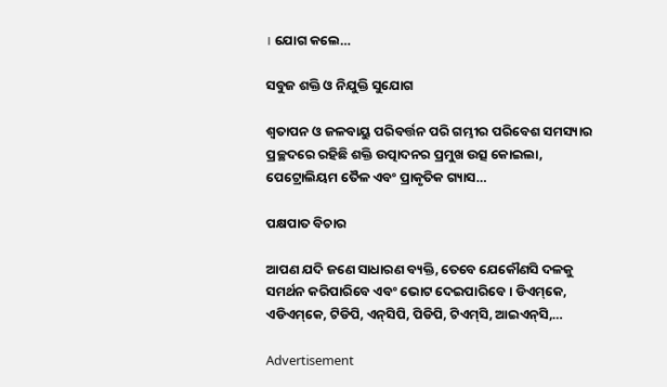। ଯୋଗ କଲେ…

ସବୁଜ ଶକ୍ତି ଓ ନିଯୁକ୍ତି ସୁଯୋଗ

ଶ୍ୱତାପନ ଓ ଜଳବାୟୁ ପରିବର୍ତ୍ତନ ପରି ଗମ୍ଭୀର ପରିବେଶ ସମସ୍ୟାର ପ୍ରଚ୍ଛଦରେ ରହିଛି ଶକ୍ତି ଉତ୍ପାଦନର ପ୍ରମୁଖ ଉତ୍ସ କୋଇଲା, ପେଟ୍ରୋଲିୟମ ତୈଳ ଏବଂ ପ୍ରାକୃତିକ ଗ୍ୟାସ…

ପକ୍ଷପାତ ବିଚାର

ଆପଣ ଯଦି ଜଣେ ସାଧାରଣ ବ୍ୟକ୍ତି, ତେବେ ଯେକୌଣସି ଦଳକୁ ସମର୍ଥନ କରିପାରିବେ ଏବଂ ଭୋଟ ଦେଇପାରିବେ। ଡିଏମ୍‌କେ, ଏଡିଏମ୍‌କେ, ଟିଡିପି, ଏନ୍‌ସିପି, ପିଡିପି, ଟିଏମ୍‌ସି, ଆଇଏନ୍‌ସି,…

Advertisement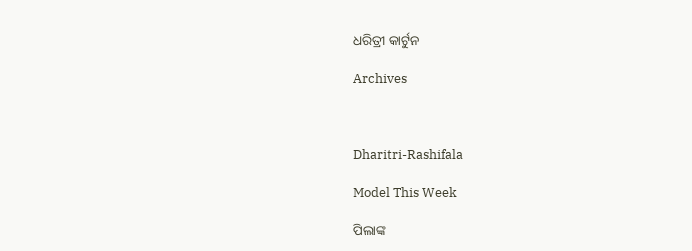ଧରିତ୍ରୀ କାର୍ଟୁନ

Archives



Dharitri-Rashifala

Model This Week

ପିଲାଙ୍କ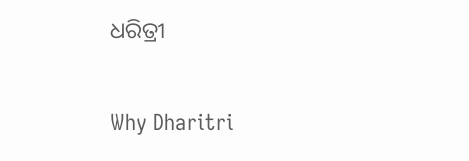ଧରିତ୍ରୀ

Why Dharitri